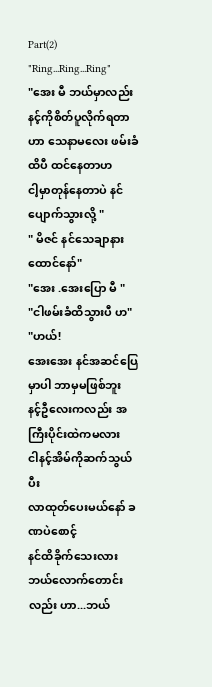Part(2)
"Ring...Ring...Ring"
"အေး မီ ဘယ်မှာလည်း နင့်ကိုစိတ်ပူလိုက်ရတာဟာ သေနာမလေး ဖမ်းခံထိပီ ထင်နေတာဟ
ငါ့မှာတုန်နေတာပဲ နင်ပျောက်သွားလို့ "
" မိဇင် နင်သေချာနားထောင်နော်"
"အေး .အေးပြော မီ "
"ငါဖမ်းခံထိသွားပီ ဟ"
"ဟယ်!
အေးအေး နင်အဆင်ပြေမှာပါ ဘာမှမဖြစ်ဘူး
နင့်ဦလေးကလည်း အကြီးပိုင်းထဲကမလား
ငါနင့်အိမ်ကိုဆက်သွယ်ပီး
လာထုတ်ပေးမယ်နော် ခဏပဲစောင့်
နင်ထိခိုက်သေးလား
ဘယ်လောက်တောင်းလည်း ဟာ...ဘယ်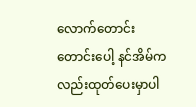လောက်တောင်းတောင်းပေါ့ နင်အိမ်ကလည်းထုတ်ပေးမှာပါ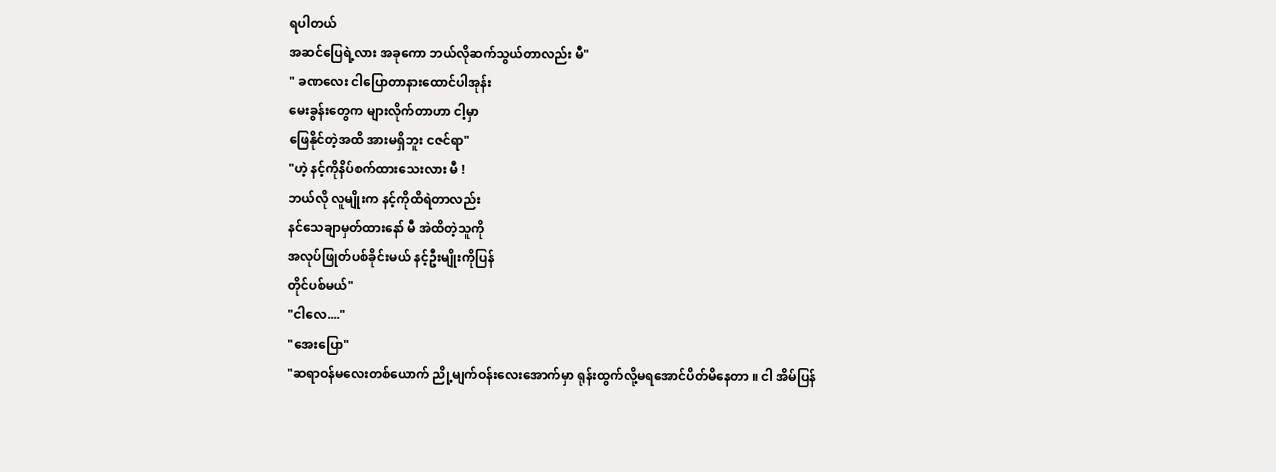ရပါတယ်
အဆင်ပြေရဲ့လား အခုကော ဘယ်လိုဆက်သွယ်တာလည်း မီ"
" ခဏလေး ငါပြောတာနားထောင်ပါအုန်း
မေးခွန်းတွေက များလိုက်တာဟာ ငါ့မှာ
ဖြေနိုင်တဲ့အထိ အားမရှိဘူး ငဇင်ရာ"
"ဟဲ့ နင့်ကိုနိပ်စက်ထားသေးလား မီ !
ဘယ်လို လူမျိုးက နင့်ကိုထိရဲတာလည်း
နင်သေချာမှတ်ထားနော် မီ အဲထိတဲ့သူကို
အလုပ်ဖြုတ်ပစ်ခိုင်းမယ် နင့်ဦးမျိုးကိုပြန်
တိုင်ပစ်မယ်"
"ငါလေ...."
"အေးပြော"
"ဆရာဝန်မလေးတစ်ယောက် ညို့မျက်ဝန်းလေးအောက်မှာ ရုန်းထွက်လို့မရအောင်ပိတ်မိနေတာ ။ ငါ အိမ်ပြန်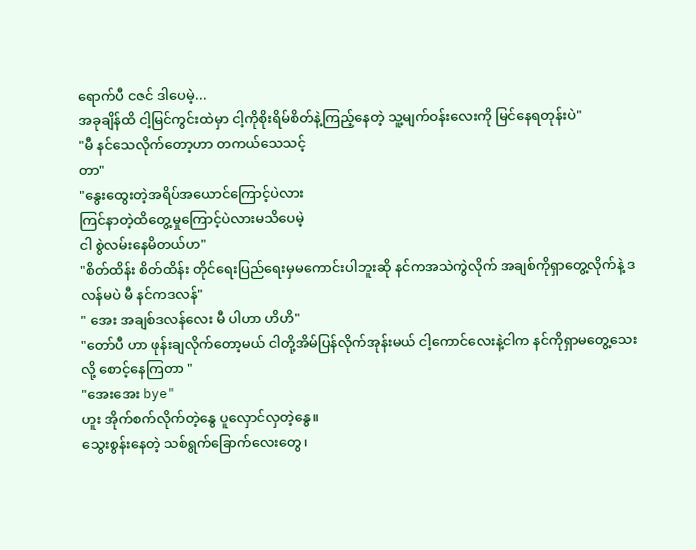ရောက်ပီ ငဇင် ဒါပေမဲ့...
အခုချိန်ထိ ငါ့မြင်ကွင်းထဲမှာ ငါ့ကိုစိုးရိမ်စိတ်နဲ့ကြည့်နေတဲ့ သူ့မျက်ဝန်းလေးကို မြင်နေရတုန်းပဲ"
"မီ နင်သေလိုက်တော့ဟာ တကယ်သေသင့်
တာ"
"နွေးထွေးတဲ့အရိပ်အယောင်ကြောင့်ပဲလား
ကြင်နာတဲ့ထိတွေ့မှုကြောင့်ပဲလားမသိပေမဲ့
ငါ စွဲလမ်းနေမိတယ်ဟ"
"စိတ်ထိန်း စိတ်ထိန်း တိုင်ရေးပြည်ရေးမှမကောင်းပါဘူးဆို နင်ကအသဲကွဲလိုက် အချစ်ကိုရှာတွေ့လိုက်နဲ့ ဒလန်မပဲ မီ နင်ကဒလန်"
" အေး အချစ်ဒလန်လေး မီ ပါဟာ ဟိဟိ"
"တော်ပီ ဟာ ဖုန်းချလိုက်တော့မယ် ငါတို့အိမ်ပြန်လိုက်အုန်းမယ် ငါ့ကောင်လေးနဲ့ငါက နင်ကိုရှာမတွေ့သေးလို့ စောင့်နေကြတာ "
"အေးအေး bye"
ဟူး အိုက်စက်လိုက်တဲ့နွေ ပူလှောင်လှတဲ့နွေ။
သွေးစွန်းနေတဲ့ သစ်ရွက်ခြောက်လေးတွေ၊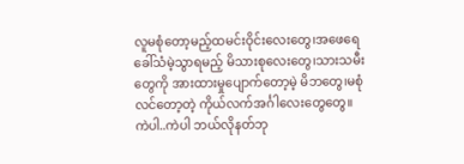လူမစုံတော့မည့်ထမင်းဝိုင်းလေးတွေ၊အဖေရေခေါ်သံမဲ့သွာရမည့် မိသားစုလေးတွေ၊သားသမီးတွေကို အားထားမှုပျောက်တော့မဲ့ မိဘတွေ၊မစုံလင်တော့တဲ့ ကိုယ်လက်အင်္ဂါလေးတွေတွေ။
ကဲပါ..ကဲပါ ဘယ်လိုနတ်ဘု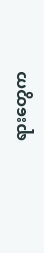ရားတွေက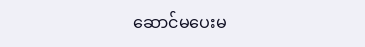ဆောင်မပေးမ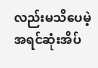လည်းမသိပေမဲ့ အရင်ဆုံးအိပ်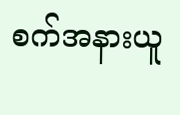စက်အနားယူ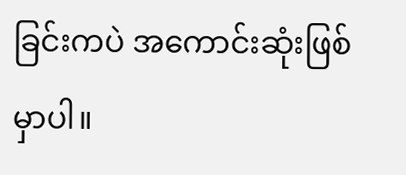ခြင်းကပဲ အကောင်းဆုံးဖြစ်မှာပါ။